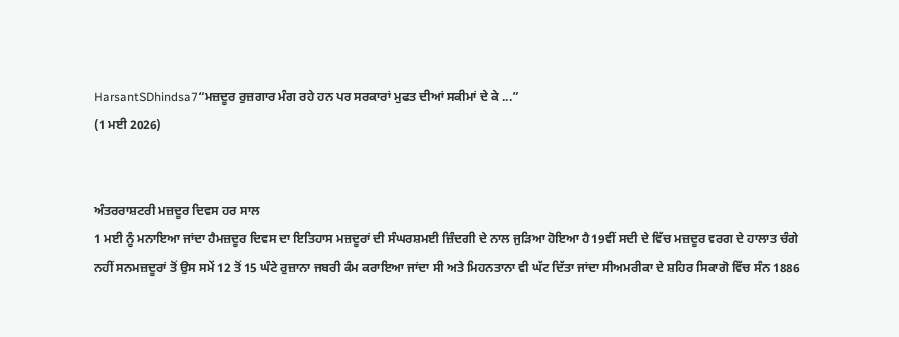HarsantSDhindsa7“ਮਜ਼ਦੂਰ ਰੁਜ਼ਗਾਰ ਮੰਗ ਰਹੇ ਹਨ ਪਰ ਸਰਕਾਰਾਂ ਮੁਫਤ ਦੀਆਂ ਸਕੀਮਾਂ ਦੇ ਕੇ ...”
(1 ਮਈ 2026)


ਅੰਤਰਰਾਸ਼ਟਰੀ ਮਜ਼ਦੂਰ ਦਿਵਸ ਹਰ ਸਾਲ
1 ਮਈ ਨੂੰ ਮਨਾਇਆ ਜਾਂਦਾ ਹੈਮਜ਼ਦੂਰ ਦਿਵਸ ਦਾ ਇਤਿਹਾਸ ਮਜ਼ਦੂਰਾਂ ਦੀ ਸੰਘਰਸ਼ਮਈ ਜ਼ਿੰਦਗੀ ਦੇ ਨਾਲ ਜੁੜਿਆ ਹੋਇਆ ਹੈ19ਵੀਂ ਸਦੀ ਦੇ ਵਿੱਚ ਮਜ਼ਦੂਰ ਵਰਗ ਦੇ ਹਾਲਾਤ ਚੰਗੇ ਨਹੀਂ ਸਨਮਜ਼ਦੂਰਾਂ ਤੋਂ ਉਸ ਸਮੇਂ 12 ਤੋਂ 15 ਘੰਟੇ ਰੁਜ਼ਾਨਾ ਜਬਰੀ ਕੰਮ ਕਰਾਇਆ ਜਾਂਦਾ ਸੀ ਅਤੇ ਮਿਹਨਤਾਨਾ ਵੀ ਘੱਟ ਦਿੱਤਾ ਜਾਂਦਾ ਸੀਅਮਰੀਕਾ ਦੇ ਸ਼ਹਿਰ ਸਿਕਾਗੋ ਵਿੱਚ ਸੰਨ 1886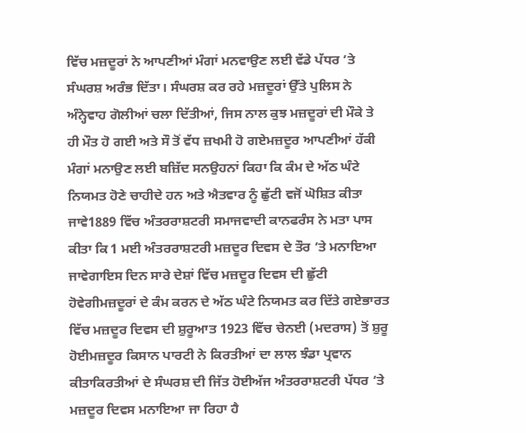ਵਿੱਚ ਮਜ਼ਦੂਰਾਂ ਨੇ ਆਪਣੀਆਂ ਮੰਗਾਂ ਮਨਵਾਉਣ ਲਈ ਵੱਡੇ ਪੱਧਰ ’ਤੇ ਸੰਘਰਸ਼ ਅਰੰਭ ਦਿੱਤਾ। ਸੰਘਰਸ਼ ਕਰ ਰਹੇ ਮਜ਼ਦੂਰਾਂ ਉੱਤੇ ਪੁਲਿਸ ਨੇ ਅੰਨ੍ਹੇਵਾਹ ਗੋਲੀਆਂ ਚਲਾ ਦਿੱਤੀਆਂ, ਜਿਸ ਨਾਲ ਕੁਝ ਮਜ਼ਦੂਰਾਂ ਦੀ ਮੌਕੇ ਤੇ ਹੀ ਮੌਤ ਹੋ ਗਈ ਅਤੇ ਸੌ ਤੋਂ ਵੱਧ ਜ਼ਖਮੀ ਹੋ ਗਏਮਜ਼ਦੂਰ ਆਪਣੀਆਂ ਹੱਕੀ ਮੰਗਾਂ ਮਨਾਉਣ ਲਈ ਬਜ਼ਿੱਦ ਸਨਉਹਨਾਂ ਕਿਹਾ ਕਿ ਕੰਮ ਦੇ ਅੱਠ ਘੰਟੇ ਨਿਯਮਤ ਹੋਣੇ ਚਾਹੀਦੇ ਹਨ ਅਤੇ ਐਤਵਾਰ ਨੂੰ ਛੁੱਟੀ ਵਜੋਂ ਘੋਸ਼ਿਤ ਕੀਤਾ ਜਾਵੇ1889 ਵਿੱਚ ਅੰਤਰਰਾਸ਼ਟਰੀ ਸਮਾਜਵਾਦੀ ਕਾਨਫਰੰਸ ਨੇ ਮਤਾ ਪਾਸ ਕੀਤਾ ਕਿ 1 ਮਈ ਅੰਤਰਰਾਸ਼ਟਰੀ ਮਜ਼ਦੂਰ ਦਿਵਸ ਦੇ ਤੌਰ ’ਤੇ ਮਨਾਇਆ ਜਾਵੇਗਾਇਸ ਦਿਨ ਸਾਰੇ ਦੇਸ਼ਾਂ ਵਿੱਚ ਮਜ਼ਦੂਰ ਦਿਵਸ ਦੀ ਛੁੱਟੀ ਹੋਵੇਗੀਮਜ਼ਦੂਰਾਂ ਦੇ ਕੰਮ ਕਰਨ ਦੇ ਅੱਠ ਘੰਟੇ ਨਿਯਮਤ ਕਰ ਦਿੱਤੇ ਗਏਭਾਰਤ ਵਿੱਚ ਮਜ਼ਦੂਰ ਦਿਵਸ ਦੀ ਸ਼ੁਰੂਆਤ 1923 ਵਿੱਚ ਚੇਨਈ (ਮਦਰਾਸ) ਤੋਂ ਸ਼ੁਰੂ ਹੋਈਮਜ਼ਦੂਰ ਕਿਸਾਨ ਪਾਰਟੀ ਨੇ ਕਿਰਤੀਆਂ ਦਾ ਲਾਲ ਝੰਡਾ ਪ੍ਰਵਾਨ ਕੀਤਾਕਿਰਤੀਆਂ ਦੇ ਸੰਘਰਸ਼ ਦੀ ਜਿੱਤ ਹੋਈਅੱਜ ਅੰਤਰਰਾਸ਼ਟਰੀ ਪੱਧਰ ’ਤੇ ਮਜ਼ਦੂਰ ਦਿਵਸ ਮਨਾਇਆ ਜਾ ਰਿਹਾ ਹੈ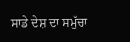ਸਾਡੇ ਦੇਸ਼ ਦਾ ਸਮੁੱਚਾ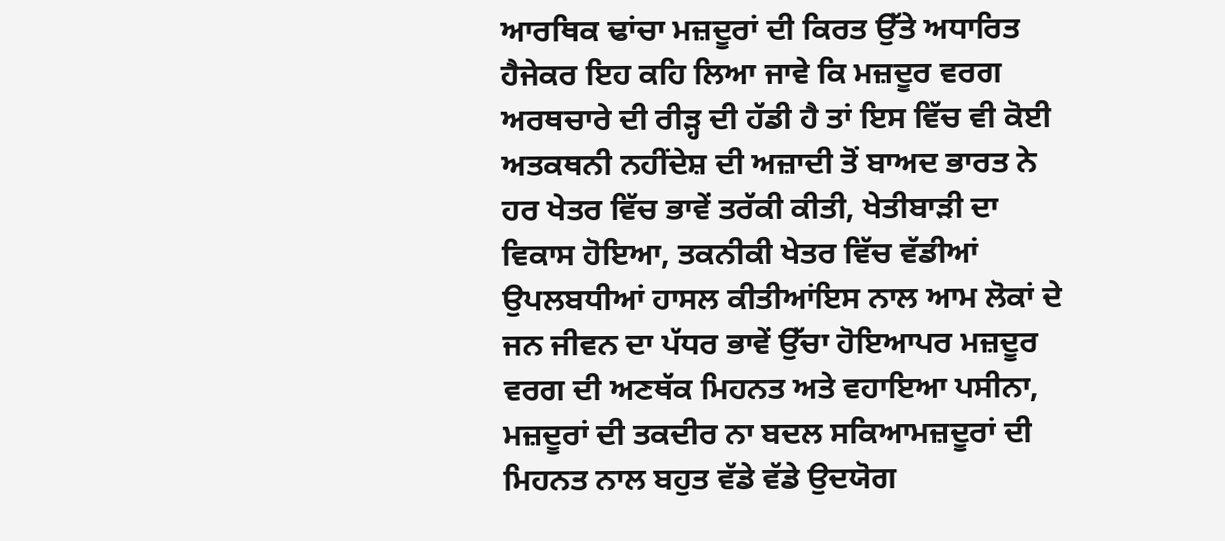ਆਰਥਿਕ ਢਾਂਚਾ ਮਜ਼ਦੂਰਾਂ ਦੀ ਕਿਰਤ ਉੱਤੇ ਅਧਾਰਿਤ ਹੈਜੇਕਰ ਇਹ ਕਹਿ ਲਿਆ ਜਾਵੇ ਕਿ ਮਜ਼ਦੂਰ ਵਰਗ ਅਰਥਚਾਰੇ ਦੀ ਰੀੜ੍ਹ ਦੀ ਹੱਡੀ ਹੈ ਤਾਂ ਇਸ ਵਿੱਚ ਵੀ ਕੋਈ ਅਤਕਥਨੀ ਨਹੀਂਦੇਸ਼ ਦੀ ਅਜ਼ਾਦੀ ਤੋਂ ਬਾਅਦ ਭਾਰਤ ਨੇ ਹਰ ਖੇਤਰ ਵਿੱਚ ਭਾਵੇਂ ਤਰੱਕੀ ਕੀਤੀ, ਖੇਤੀਬਾੜੀ ਦਾ ਵਿਕਾਸ ਹੋਇਆ, ਤਕਨੀਕੀ ਖੇਤਰ ਵਿੱਚ ਵੱਡੀਆਂ ਉਪਲਬਧੀਆਂ ਹਾਸਲ ਕੀਤੀਆਂਇਸ ਨਾਲ ਆਮ ਲੋਕਾਂ ਦੇ ਜਨ ਜੀਵਨ ਦਾ ਪੱਧਰ ਭਾਵੇਂ ਉੱਚਾ ਹੋਇਆਪਰ ਮਜ਼ਦੂਰ ਵਰਗ ਦੀ ਅਣਥੱਕ ਮਿਹਨਤ ਅਤੇ ਵਹਾਇਆ ਪਸੀਨਾ, ਮਜ਼ਦੂਰਾਂ ਦੀ ਤਕਦੀਰ ਨਾ ਬਦਲ ਸਕਿਆਮਜ਼ਦੂਰਾਂ ਦੀ ਮਿਹਨਤ ਨਾਲ ਬਹੁਤ ਵੱਡੇ ਵੱਡੇ ਉਦਯੋਗ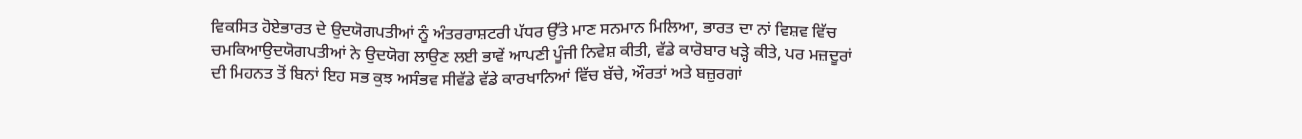ਵਿਕਸਿਤ ਹੋਏਭਾਰਤ ਦੇ ਉਦਯੋਗਪਤੀਆਂ ਨੂੰ ਅੰਤਰਰਾਸ਼ਟਰੀ ਪੱਧਰ ਉੱਤੇ ਮਾਣ ਸਨਮਾਨ ਮਿਲਿਆ, ਭਾਰਤ ਦਾ ਨਾਂ ਵਿਸ਼ਵ ਵਿੱਚ ਚਮਕਿਆਉਦਯੋਗਪਤੀਆਂ ਨੇ ਉਦਯੋਗ ਲਾਉਣ ਲਈ ਭਾਵੇਂ ਆਪਣੀ ਪੂੰਜੀ ਨਿਵੇਸ਼ ਕੀਤੀ, ਵੱਡੇ ਕਾਰੋਬਾਰ ਖੜ੍ਹੇ ਕੀਤੇ, ਪਰ ਮਜ਼ਦੂਰਾਂ ਦੀ ਮਿਹਨਤ ਤੋਂ ਬਿਨਾਂ ਇਹ ਸਭ ਕੁਝ ਅਸੰਭਵ ਸੀਵੱਡੇ ਵੱਡੇ ਕਾਰਖਾਨਿਆਂ ਵਿੱਚ ਬੱਚੇ, ਔਰਤਾਂ ਅਤੇ ਬਜ਼ੁਰਗਾਂ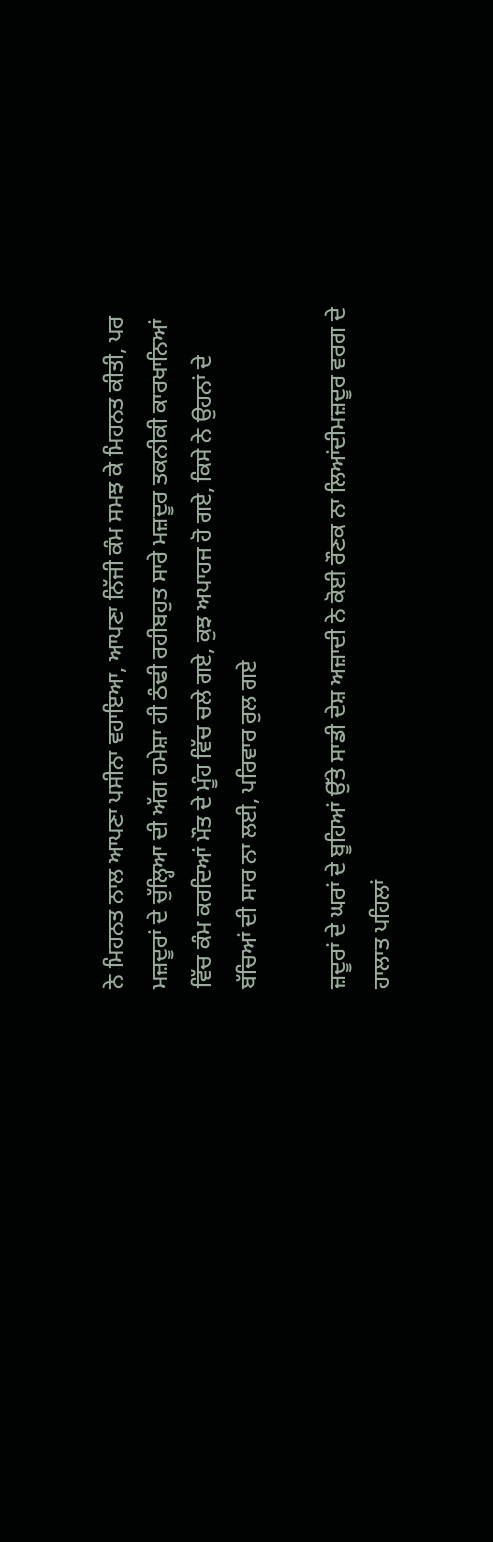ਨੇ ਮਿਹਨਤ ਨਾਲ ਆਪਣਾ ਪਸੀਨਾ ਵਹਾਇਆ, ਆਪਣਾ ਨਿੱਜੀ ਕੰਮ ਸਮਝ ਕੇ ਮਿਹਨਤ ਕੀਤੀ, ਪਰ ਮਜ਼ਦੂਰਾਂ ਦੇ ਚੁੱਲ੍ਹਿਆ ਦੀ ਅੱਗ ਹਮੇਸ਼ਾ ਹੀ ਠੰਢੀ ਰਹੀਬਹੁਤ ਸਾਰੇ ਮਜ਼ਦੂਰ ਤਕਨੀਕੀ ਕਾਰਖਾਨਿਆਂ ਵਿੱਚ ਕੰਮ ਕਰਦਿਆਂ ਮੌਤ ਦੇ ਮੂੰਹ ਵਿੱਚ ਚਲੇ ਗਏ, ਕੁਝ ਅਪਾਹਜ ਹੋ ਗਏ, ਕਿਸੇ ਨੇ ਉਹਨਾਂ ਦੇ ਬੱਚਿਆਂ ਦੀ ਸਾਰ ਨਾ ਲਈ, ਪਰਿਵਾਰ ਰੁਲ ਗਏ

ਜ਼ਦੂਰਾਂ ਦੇ ਘਰਾਂ ਦੇ ਬੂਹਿਆਂ ਉੱਤੇ ਸਾਡੀ ਦੇਸ਼ ਅਜ਼ਾਦੀ ਨੇ ਕੋਈ ਰੌਣਕ ਨਾ ਲਿਆਂਦੀਮਜ਼ਦੂਰ ਵਰਗ ਦੇ ਹਾਲਾਤ ਪਹਿਲਾਂ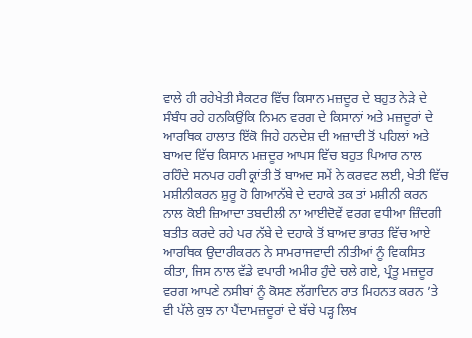ਵਾਲੇ ਹੀ ਰਹੇਖੇਤੀ ਸੈਕਟਰ ਵਿੱਚ ਕਿਸਾਨ ਮਜ਼ਦੂਰ ਦੇ ਬਹੁਤ ਨੇੜੇ ਦੇ ਸੰਬੰਧ ਰਹੇ ਹਨਕਿਉਂਕਿ ਨਿਮਨ ਵਰਗ ਦੇ ਕਿਸਾਨਾਂ ਅਤੇ ਮਜ਼ਦੂਰਾਂ ਦੇ ਆਰਥਿਕ ਹਾਲਾਤ ਇੱਕੋ ਜਿਹੇ ਹਨਦੇਸ਼ ਦੀ ਅਜ਼ਾਦੀ ਤੋਂ ਪਹਿਲਾਂ ਅਤੇ ਬਾਅਦ ਵਿੱਚ ਕਿਸਾਨ ਮਜ਼ਦੂਰ ਆਪਸ ਵਿੱਚ ਬਹੁਤ ਪਿਆਰ ਨਾਲ ਰਹਿੰਦੇ ਸਨਪਰ ਹਰੀ ਕ੍ਰਾਂਤੀ ਤੋਂ ਬਾਅਦ ਸਮੇਂ ਨੇ ਕਰਵਟ ਲਈ, ਖੇਤੀ ਵਿੱਚ ਮਸ਼ੀਨੀਕਰਨ ਸ਼ੁਰੂ ਹੋ ਗਿਆਨੱਬੇ ਦੇ ਦਹਾਕੇ ਤਕ ਤਾਂ ਮਸ਼ੀਨੀ ਕਰਨ ਨਾਲ ਕੋਈ ਜ਼ਿਆਦਾ ਤਬਦੀਲੀ ਨਾ ਆਈਦੋਵੇਂ ਵਰਗ ਵਧੀਆ ਜ਼ਿੰਦਗੀ ਬਤੀਤ ਕਰਦੇ ਰਹੇ ਪਰ ਨੱਬੇ ਦੇ ਦਹਾਕੇ ਤੋਂ ਬਾਅਦ ਭਾਰਤ ਵਿੱਚ ਆਏ ਆਰਥਿਕ ਉਦਾਰੀਕਰਨ ਨੇ ਸਾਮਰਾਜਵਾਦੀ ਨੀਤੀਆਂ ਨੂੰ ਵਿਕਸਿਤ ਕੀਤਾ, ਜਿਸ ਨਾਲ ਵੱਡੇ ਵਪਾਰੀ ਅਮੀਰ ਹੁੰਦੇ ਚਲੇ ਗਏ, ਪ੍ਰੰਤੂ ਮਜ਼ਦੂਰ ਵਰਗ ਆਪਣੇ ਨਸੀਬਾਂ ਨੂੰ ਕੋਸਣ ਲੱਗਾਦਿਨ ਰਾਤ ਮਿਹਨਤ ਕਰਨ ’ਤੇ ਵੀ ਪੱਲੇ ਕੁਝ ਨਾ ਪੈਂਦਾਮਜ਼ਦੂਰਾਂ ਦੇ ਬੱਚੇ ਪੜ੍ਹ ਲਿਖ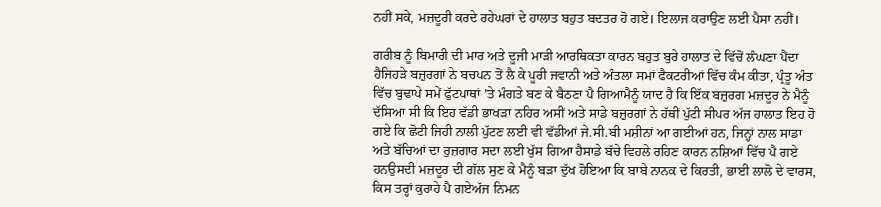ਨਹੀਂ ਸਕੇ, ਮਜ਼ਦੂਰੀ ਕਰਦੇ ਰਹੇਘਰਾਂ ਦੇ ਹਾਲਾਤ ਬਹੁਤ ਬਦਤਰ ਹੋ ਗਏ। ਇਲਾਜ ਕਰਾਉਣ ਲਈ ਪੈਸਾ ਨਹੀਂ।

ਗਰੀਬ ਨੂੰ ਬਿਮਾਰੀ ਦੀ ਮਾਰ ਅਤੇ ਦੂਜੀ ਮਾੜੀ ਆਰਥਿਕਤਾ ਕਾਰਨ ਬਹੁਤ ਬੁਰੇ ਹਾਲਾਤ ਦੇ ਵਿੱਚੋਂ ਲੰਘਣਾ ਪੈਂਦਾ ਹੈਜਿਹੜੇ ਬਜ਼ੁਰਗਾਂ ਨੇ ਬਚਪਨ ਤੋਂ ਲੈ ਕੇ ਪੂਰੀ ਜਵਾਨੀ ਅਤੇ ਅੰਤਲਾ ਸਮਾਂ ਫੈਕਟਰੀਆਂ ਵਿੱਚ ਕੰਮ ਕੀਤਾ, ਪ੍ਰੰਤੂ ਅੰਤ ਵਿੱਚ ਬੁਢਾਪੇ ਸਮੇਂ ਫੁੱਟਪਾਥਾਂ ’ਤੇ ਮੰਗਤੇ ਬਣ ਕੇ ਬੈਠਣਾ ਪੈ ਗਿਆਮੈਨੂੰ ਯਾਦ ਹੈ ਕਿ ਇੱਕ ਬਜ਼ੁਰਗ ਮਜ਼ਦੂਰ ਨੇ ਮੈਨੂੰ ਦੱਸਿਆ ਸੀ ਕਿ ਇਹ ਵੱਡੀ ਭਾਖੜਾ ਨਹਿਰ ਅਸੀਂ ਅਤੇ ਸਾਡੇ ਬਜ਼ੁਰਗਾਂ ਨੇ ਹੱਥੀਂ ਪੁੱਟੀ ਸੀਪਰ ਅੱਜ ਹਾਲਾਤ ਇਹ ਹੋ ਗਏ ਕਿ ਛੋਟੀ ਜਿਹੀ ਨਾਲੀ ਪੁੱਟਣ ਲਈ ਵੀ ਵੱਡੀਆਂ ਜੇ.ਸੀ.ਬੀ ਮਸ਼ੀਨਾਂ ਆ ਗਈਆਂ ਹਨ, ਜਿਨ੍ਹਾਂ ਨਾਲ ਸਾਡਾ ਅਤੇ ਬੱਚਿਆਂ ਦਾ ਰੁਜ਼ਗਾਰ ਸਦਾ ਲਈ ਖੁੱਸ ਗਿਆ ਹੈਸਾਡੇ ਬੱਚੇ ਵਿਹਲੇ ਰਹਿਣ ਕਾਰਨ ਨਸ਼ਿਆਂ ਵਿੱਚ ਪੈ ਗਏ ਹਨਉਸਦੀ ਮਜ਼ਦੂਰ ਦੀ ਗੱਲ ਸੁਣ ਕੇ ਮੈਨੂੰ ਬੜਾ ਦੁੱਖ ਹੋਇਆ ਕਿ ਬਾਬੇ ਨਾਨਕ ਦੇ ਕਿਰਤੀ, ਭਾਈ ਲਾਲੋ ਦੇ ਵਾਰਸ, ਕਿਸ ਤਰ੍ਹਾਂ ਕੁਰਾਹੇ ਪੈ ਗਏਅੱਜ ਨਿਮਨ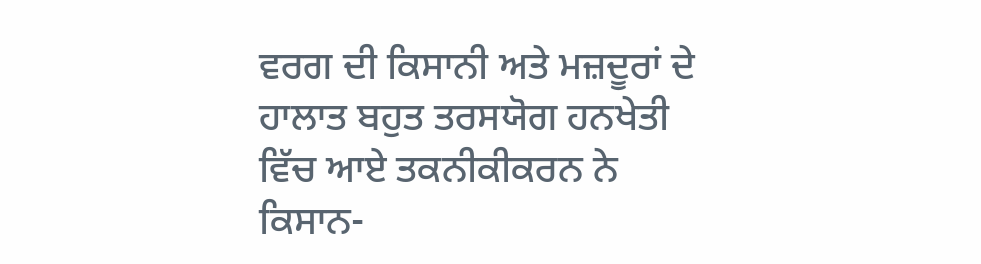ਵਰਗ ਦੀ ਕਿਸਾਨੀ ਅਤੇ ਮਜ਼ਦੂਰਾਂ ਦੇ ਹਾਲਾਤ ਬਹੁਤ ਤਰਸਯੋਗ ਹਨਖੇਤੀ ਵਿੱਚ ਆਏ ਤਕਨੀਕੀਕਰਨ ਨੇ ਕਿਸਾਨ-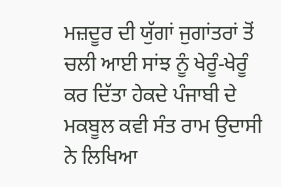ਮਜ਼ਦੂਰ ਦੀ ਯੁੱਗਾਂ ਜੁਗਾਂਤਰਾਂ ਤੋਂ ਚਲੀ ਆਈ ਸਾਂਝ ਨੂੰ ਖੇਰੂੰ-ਖੇਰੂੰ ਕਰ ਦਿੱਤਾ ਹੇਕਦੇ ਪੰਜਾਬੀ ਦੇ ਮਕਬੂਲ ਕਵੀ ਸੰਤ ਰਾਮ ਉਦਾਸੀ ਨੇ ਲਿਖਿਆ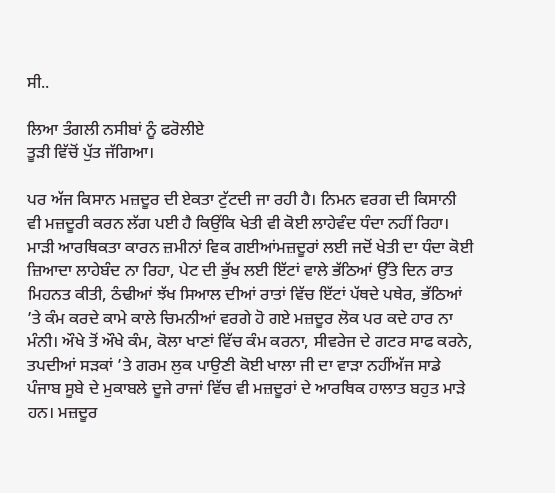ਸੀ..

ਲਿਆ ਤੰਗਲੀ ਨਸੀਬਾਂ ਨੂੰ ਫਰੋਲੀਏ
ਤੂੜੀ ਵਿੱਚੋਂ ਪੁੱਤ ਜੱਗਿਆ।

ਪਰ ਅੱਜ ਕਿਸਾਨ ਮਜ਼ਦੂਰ ਦੀ ਏਕਤਾ ਟੁੱਟਦੀ ਜਾ ਰਹੀ ਹੈ। ਨਿਮਨ ਵਰਗ ਦੀ ਕਿਸਾਨੀ ਵੀ ਮਜ਼ਦੂਰੀ ਕਰਨ ਲੱਗ ਪਈ ਹੈ ਕਿਉਂਕਿ ਖੇਤੀ ਵੀ ਕੋਈ ਲਾਹੇਵੰਦ ਧੰਦਾ ਨਹੀਂ ਰਿਹਾ। ਮਾੜੀ ਆਰਥਿਕਤਾ ਕਾਰਨ ਜ਼ਮੀਨਾਂ ਵਿਕ ਗਈਆਂਮਜ਼ਦੂਰਾਂ ਲਈ ਜਦੋਂ ਖੇਤੀ ਦਾ ਧੰਦਾ ਕੋਈ ਜ਼ਿਆਦਾ ਲਾਹੇਬੰਦ ਨਾ ਰਿਹਾ, ਪੇਟ ਦੀ ਭੁੱਖ ਲਈ ਇੱਟਾਂ ਵਾਲੇ ਭੱਠਿਆਂ ਉੱਤੇ ਦਿਨ ਰਾਤ ਮਿਹਨਤ ਕੀਤੀ, ਠੰਢੀਆਂ ਝੱਖ ਸਿਆਲ ਦੀਆਂ ਰਾਤਾਂ ਵਿੱਚ ਇੱਟਾਂ ਪੱਥਦੇ ਪਥੇਰ, ਭੱਠਿਆਂ ’ਤੇ ਕੰਮ ਕਰਦੇ ਕਾਮੇ ਕਾਲੇ ਚਿਮਨੀਆਂ ਵਰਗੇ ਹੋ ਗਏ ਮਜ਼ਦੂਰ ਲੋਕ ਪਰ ਕਦੇ ਹਾਰ ਨਾ ਮੰਨੀ। ਔਖੇ ਤੋਂ ਔਖੇ ਕੰਮ, ਕੋਲਾ ਖਾਣਾਂ ਵਿੱਚ ਕੰਮ ਕਰਨਾ, ਸੀਵਰੇਜ ਦੇ ਗਟਰ ਸਾਫ ਕਰਨੇ, ਤਪਦੀਆਂ ਸੜਕਾਂ ’ਤੇ ਗਰਮ ਲੁਕ ਪਾਉਣੀ ਕੋਈ ਖਾਲਾ ਜੀ ਦਾ ਵਾੜਾ ਨਹੀਂਅੱਜ ਸਾਡੇ ਪੰਜਾਬ ਸੂਬੇ ਦੇ ਮੁਕਾਬਲੇ ਦੂਜੇ ਰਾਜਾਂ ਵਿੱਚ ਵੀ ਮਜ਼ਦੂਰਾਂ ਦੇ ਆਰਥਿਕ ਹਾਲਾਤ ਬਹੁਤ ਮਾੜੇ ਹਨ। ਮਜ਼ਦੂਰ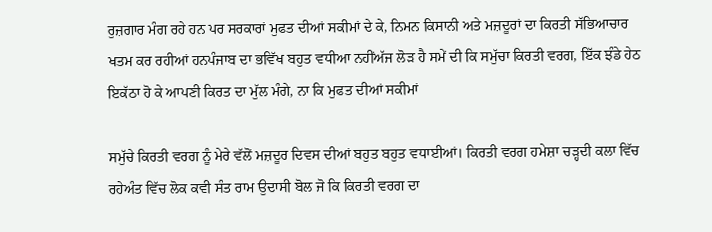ਰੁਜ਼ਗਾਰ ਮੰਗ ਰਹੇ ਹਨ ਪਰ ਸਰਕਾਰਾਂ ਮੁਫਤ ਦੀਆਂ ਸਕੀਮਾਂ ਦੇ ਕੇ, ਨਿਮਨ ਕਿਸਾਨੀ ਅਤੇ ਮਜ਼ਦੂਰਾਂ ਦਾ ਕਿਰਤੀ ਸੱਭਿਆਚਾਰ ਖਤਮ ਕਰ ਰਹੀਆਂ ਹਨਪੰਜਾਬ ਦਾ ਭਵਿੱਖ ਬਹੁਤ ਵਧੀਆ ਨਹੀਂਅੱਜ ਲੋੜ ਹੈ ਸਮੇਂ ਦੀ ਕਿ ਸਮੁੱਚਾ ਕਿਰਤੀ ਵਰਗ, ਇੱਕ ਝੰਡੇ ਹੇਠ ਇਕੱਠਾ ਹੋ ਕੇ ਆਪਣੀ ਕਿਰਤ ਦਾ ਮੁੱਲ ਮੰਗੇ, ਨਾ ਕਿ ਮੁਫਤ ਦੀਆਂ ਸਕੀਮਾਂ

ਸਮੁੱਚੇ ਕਿਰਤੀ ਵਰਗ ਨੂੰ ਮੇਰੇ ਵੱਲੋਂ ਮਜ਼ਦੂਰ ਦਿਵਸ ਦੀਆਂ ਬਹੁਤ ਬਹੁਤ ਵਧਾਈਆਂ। ਕਿਰਤੀ ਵਰਗ ਹਮੇਸ਼ਾ ਚੜ੍ਹਦੀ ਕਲਾ ਵਿੱਚ ਰਹੇਅੰਤ ਵਿੱਚ ਲੋਕ ਕਵੀ ਸੰਤ ਰਾਮ ਉਦਾਸੀ ਬੋਲ ਜੋ ਕਿ ਕਿਰਤੀ ਵਰਗ ਦਾ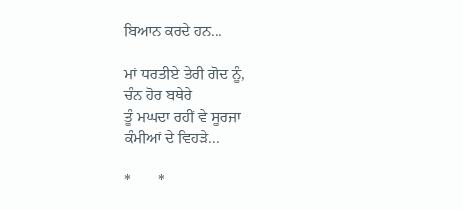ਬਿਆਨ ਕਰਦੇ ਹਨ...

ਮਾਂ ਧਰਤੀਏ ਤੇਰੀ ਗੋਦ ਨੂੰ,
ਚੰਨ ਹੋਰ ਬਥੇਰੇ
ਤੂੰ ਮਘਦਾ ਰਹੀਂ ਵੇ ਸੂਰਜਾ
ਕੰਮੀਆਂ ਦੇ ਵਿਹੜੇ...

*       *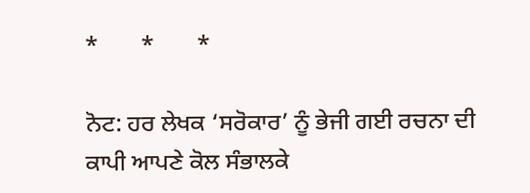*       *       *

ਨੋਟ: ਹਰ ਲੇਖਕ ‘ਸਰੋਕਾਰ’ ਨੂੰ ਭੇਜੀ ਗਈ ਰਚਨਾ ਦੀ ਕਾਪੀ ਆਪਣੇ ਕੋਲ ਸੰਭਾਲਕੇ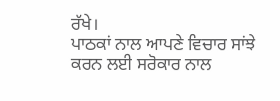ਰੱਖੇ।
ਪਾਠਕਾਂ ਨਾਲ ਆਪਣੇ ਵਿਚਾਰ ਸਾਂਝੇ ਕਰਨ ਲਈ ਸਰੋਕਾਰ ਨਾਲ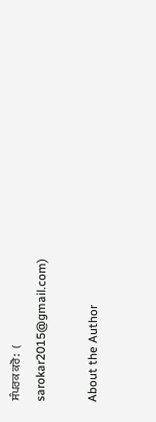ਸੰਪਰਕ ਕਰੋ:  (
sarokar2015@gmail.com)

About the Author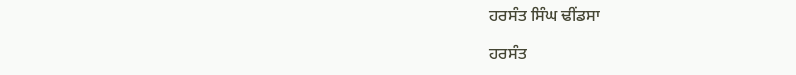ਹਰਸੰਤ ਸਿੰਘ ਢੀਂਡਸਾ

ਹਰਸੰਤ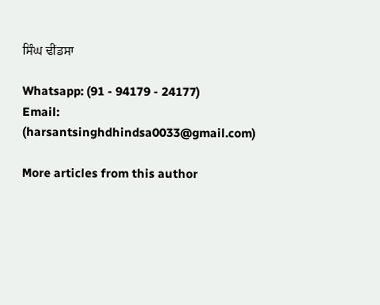ਸਿੰਘ ਢੀਂਡਸਾ

Whatsapp: (91 - 94179 - 24177)
Email: (harsantsinghdhindsa0033@gmail.com)

More articles from this author